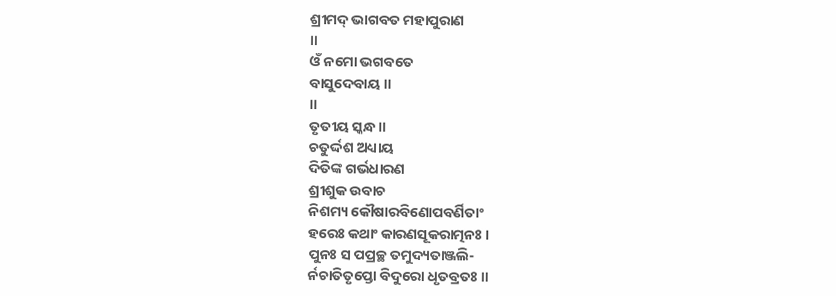ଶ୍ରୀମଦ୍ ଭାଗବତ ମହାପୁରାଣ
॥
ଓଁ ନମୋ ଭଗବତେ
ବାସୁଦେବାୟ ॥
॥
ତୃତୀୟ ସ୍କନ୍ଧ ॥
ଚତୁର୍ଦ୍ଦଶ ଅଧ୍ୟାୟ
ଦିତିଙ୍କ ଗର୍ଭଧାରଣ
ଶ୍ରୀଶୁକ ଉବାଚ
ନିଶମ୍ୟ କୌଷାରବିଣୋପବର୍ଣିତାଂ
ହରେଃ କଥାଂ କାରଣସୂକରାତ୍ମନଃ ।
ପୁନଃ ସ ପପ୍ରଚ୍ଛ ତମୁଦ୍ୟତାଞ୍ଜଲି-
ର୍ନଚାତିତୃପ୍ତୋ ବିଦୁରୋ ଧୃତବ୍ରତଃ ॥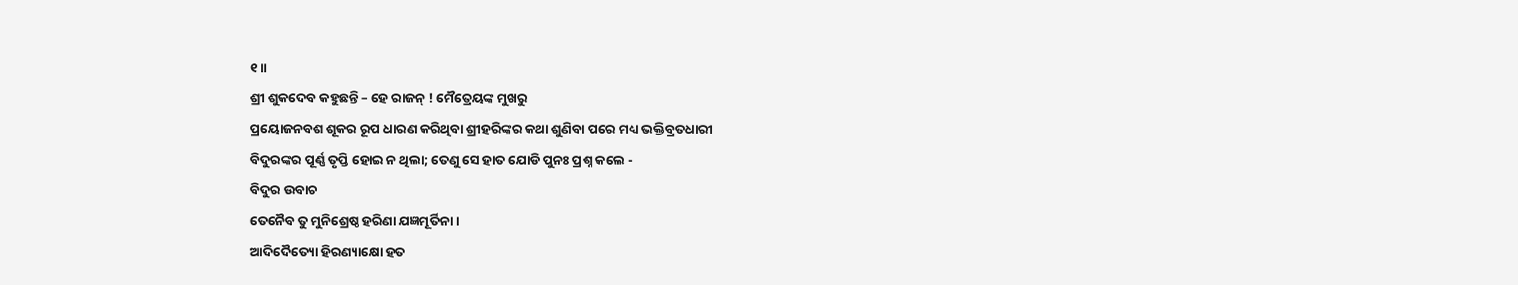୧॥
ଶ୍ରୀ ଶୁକଦେବ କହୁଛନ୍ତି – ହେ ରାଜନ୍ ! ମୈତ୍ରେୟଙ୍କ ମୁଖରୁ
ପ୍ରୟୋଜନବଶ ଶୂକର ରୂପ ଧାରଣ କରିଥିବା ଶ୍ରୀହରିଙ୍କର କଥା ଶୁଣିବା ପରେ ମଧ୍ୟ ଭକ୍ତିବ୍ରତଧାରୀ
ବିଦୁରଙ୍କର ପୂର୍ଣ୍ଣ ତୃପ୍ତି ହୋଇ ନ ଥିଲା; ତେଣୁ ସେ ହାତ ଯୋଡି ପୁନଃ ପ୍ରଶ୍ନ କଲେ -
ବିଦୁର ଉବାଚ
ତେନୈବ ତୁ ମୁନିଶ୍ରେଷ୍ଠ ହରିଣା ଯଜ୍ଞମୂର୍ତିନା ।
ଆଦିଦୈତ୍ୟୋ ହିରଣ୍ୟାକ୍ଷୋ ହତ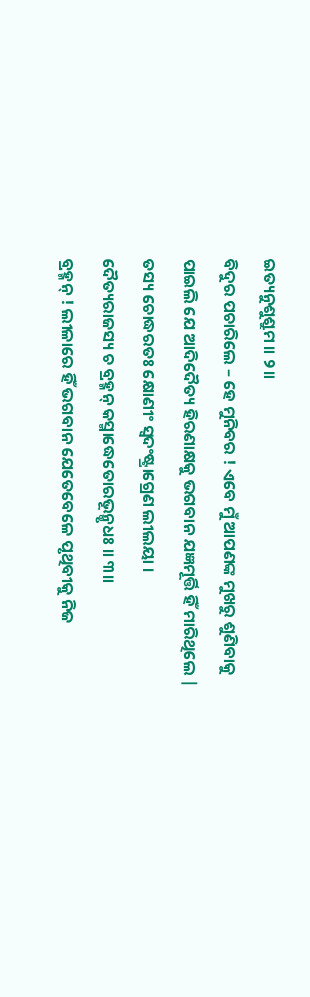ଇତ୍ୟନୁଶୁଶ୍ରୁମ ॥ ୨॥
ବିଦୁର ପଚାରିଲେ – ହେ ମୁନିବର ! ଏବେ ମୁଁ ଆପଣଙ୍କ ମୁଖରୁ ଶୁଣିବାକୁ
ପାଇଲି ଯେ ଆଦିଦୈତ୍ୟ ହିରଣାକ୍ଷକୁ ଭଗବାନ ଯଜ୍ଞମୂର୍ତ୍ତି ହିଁ ମାରିଥିଲେ |
ତସ୍ୟ ଚୋଦ୍ଧରତଃ କ୍ଷୋଣୀଂ ସ୍ୱଦଂଷ୍ଟ୍ରାଗ୍ରେଣ ଲୀଲୟା ।
ଦୈତ୍ୟରାଜସ୍ୟ ଚ ବ୍ରହ୍ମନ୍ କସ୍ମାଦ୍ଧେତୋରଭୂନ୍ମୃଧଃ ॥ ୩॥
ବ୍ରହ୍ମନ୍ ! ଲୀଳାରେ ହିଁ ଭଗବାନ ଯେତେବେଳେ ପୃଥିବୀକୁ ନିଜ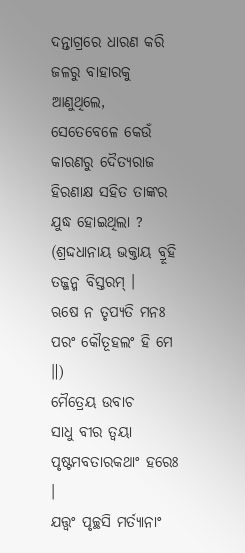ଦନ୍ତାଗ୍ରରେ ଧାରଣ କରି ଜଳରୁ ବାହାରକୁ ଆଣୁଥିଲେ,
ସେତେବେଳେ କେଉଁ କାରଣରୁ ଦୈତ୍ୟରାଜ ହିରଣାକ୍ଷ ସହିତ ତାଙ୍କର ଯୁଦ୍ଧ ହୋଇଥିଲା ?
(ଶ୍ରଦ୍ଦଧାନାୟ ଭକ୍ତାୟ ବ୍ରୂହି ତଜ୍ଜନ୍ମ ବିସ୍ତରମ୍ ।
ଋଷେ ନ ତୃପ୍ୟତି ମନଃ ପରଂ କୌତୂହଲଂ ହି ମେ ॥)
ମୈତ୍ରେୟ ଉବାଚ
ସାଧୁ ବୀର ତ୍ୱୟା ପୃଷ୍ଟମବତାରକଥାଂ ହରେଃ ।
ଯତ୍ତ୍ୱଂ ପୃଚ୍ଛସି ମର୍ତ୍ୟାନାଂ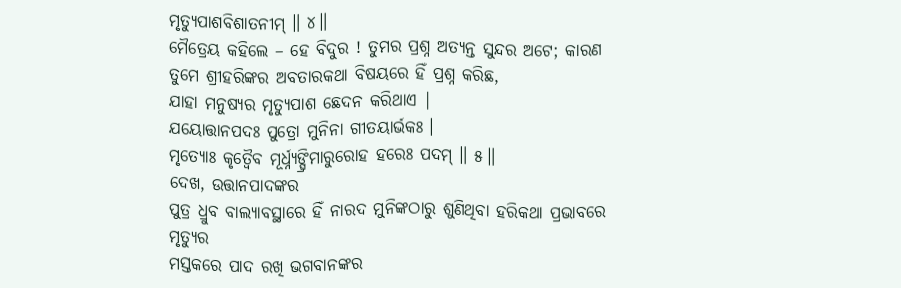ମୃତ୍ୟୁପାଶବିଶାତନୀମ୍ ॥ ୪॥
ମୈତ୍ରେୟ କହିଲେ – ହେ ବିଦୁର ! ତୁମର ପ୍ରଶ୍ନ ଅତ୍ୟନ୍ତ ସୁନ୍ଦର ଅଟେ; କାରଣ ତୁମେ ଶ୍ରୀହରିଙ୍କର ଅବତାରକଥା ବିଷୟରେ ହିଁ ପ୍ରଶ୍ନ କରିଛ,
ଯାହା ମନୁଷ୍ୟର ମୃତ୍ୟୁପାଶ ଛେଦନ କରିଥାଏ |
ଯୟୋତ୍ତାନପଦଃ ପୁତ୍ରୋ ମୁନିନା ଗୀତୟାର୍ଭକଃ ।
ମୃତ୍ୟୋଃ କୃତ୍ୱୈବ ମୂର୍ଧ୍ନ୍ୟଙ୍ଘ୍ରିମାରୁରୋହ ହରେଃ ପଦମ୍ ॥ ୫॥
ଦେଖ, ଉତ୍ତାନପାଦଙ୍କର
ପୁତ୍ର ଧ୍ରୁବ ବାଲ୍ୟାବସ୍ଥାରେ ହିଁ ନାରଦ ମୁନିଙ୍କଠାରୁ ଶୁଣିଥିବା ହରିକଥା ପ୍ରଭାବରେ ମୃତ୍ୟୁର
ମସ୍ତକରେ ପାଦ ରଖି ଭଗବାନଙ୍କର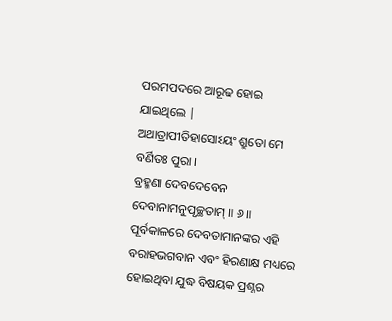ପରମପଦରେ ଆରୂଢ ହୋଇ ଯାଇଥିଲେ |
ଅଥାତ୍ରାପୀତିହାସୋଽୟଂ ଶ୍ରୁତୋ ମେ ବର୍ଣିତଃ ପୁରା ।
ବ୍ରହ୍ମଣା ଦେବଦେବେନ ଦେବାନାମନୁପୃଚ୍ଛତାମ୍ ॥ ୬॥
ପୂର୍ବକାଳରେ ଦେବତାମାନଙ୍କର ଏହି ବରାହଭଗବାନ ଏବଂ ହିରଣାକ୍ଷ ମଧ୍ୟରେ
ହୋଇଥିବା ଯୁଦ୍ଧ ବିଷୟକ ପ୍ରଶ୍ନର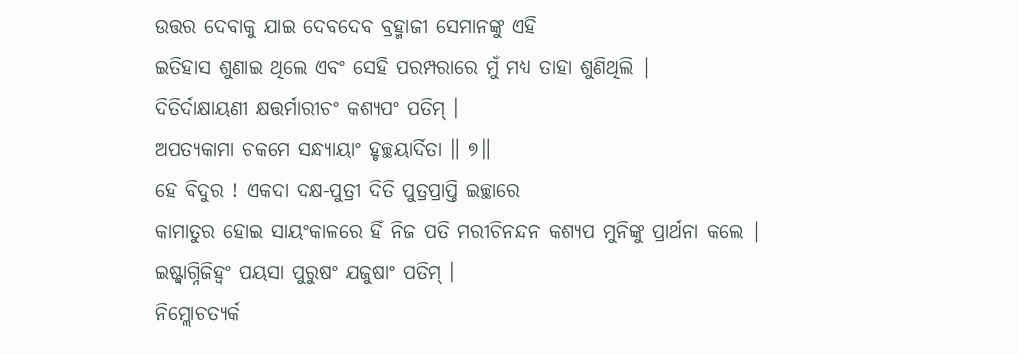ଉତ୍ତର ଦେବାକୁ ଯାଇ ଦେବଦେବ ବ୍ରହ୍ମାଜୀ ସେମାନଙ୍କୁ ଏହି
ଇତିହାସ ଶୁଣାଇ ଥିଲେ ଏବଂ ସେହି ପରମ୍ପରାରେ ମୁଁ ମଧ୍ୟ ତାହା ଶୁଣିଥିଲି |
ଦିତିର୍ଦାକ୍ଷାୟଣୀ କ୍ଷତ୍ତର୍ମାରୀଚଂ କଶ୍ୟପଂ ପତିମ୍ ।
ଅପତ୍ୟକାମା ଚକମେ ସନ୍ଧ୍ୟାୟାଂ ହୃଚ୍ଛୟାର୍ଦିତା ॥ ୭॥
ହେ ବିଦୁର ! ଏକଦା ଦକ୍ଷ-ପୁତ୍ରୀ ଦିତି ପୁତ୍ରପ୍ରାପ୍ତି ଇଚ୍ଛାରେ
କାମାତୁର ହୋଇ ସାୟଂକାଳରେ ହିଁ ନିଜ ପତି ମରୀଚିନନ୍ଦନ କଶ୍ୟପ ମୁନିଙ୍କୁ ପ୍ରାର୍ଥନା କଲେ |
ଇଷ୍ଟ୍ୱାଗ୍ନିଜିହ୍ୱଂ ପୟସା ପୁରୁଷଂ ଯଜୁଷାଂ ପତିମ୍ ।
ନିମ୍ଲୋଚତ୍ୟର୍କ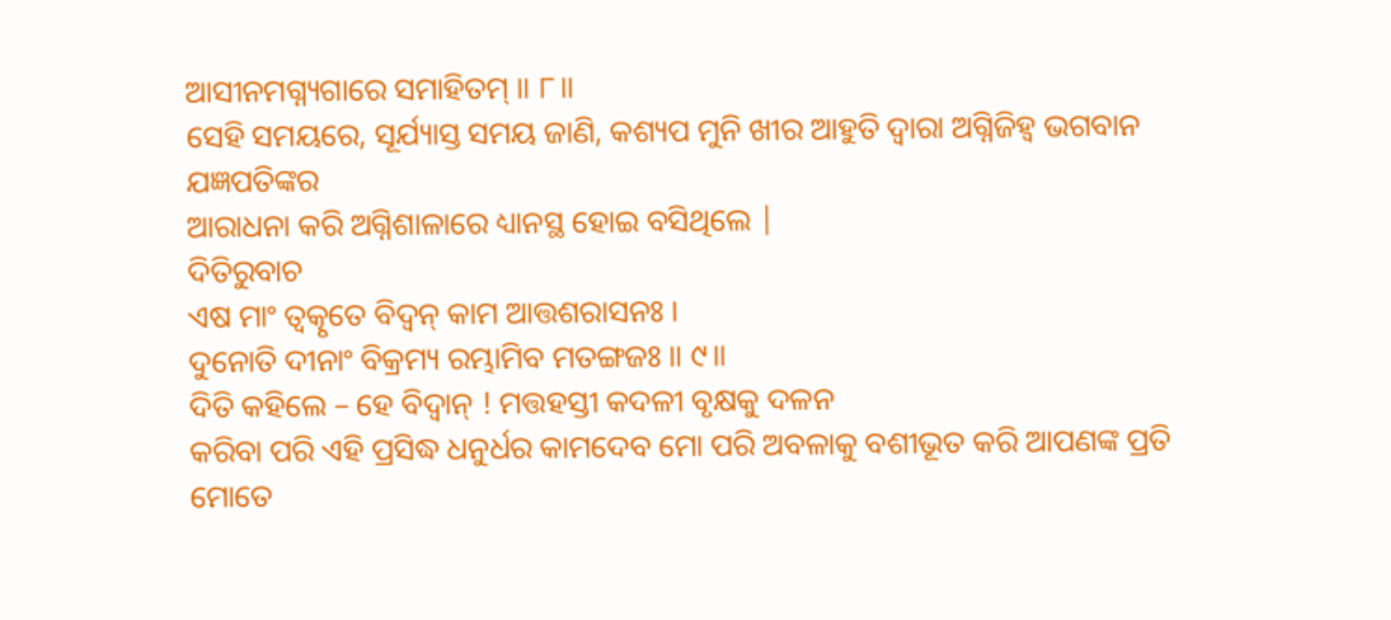ଆସୀନମଗ୍ନ୍ୟଗାରେ ସମାହିତମ୍ ॥ ୮॥
ସେହି ସମୟରେ, ସୂର୍ଯ୍ୟାସ୍ତ ସମୟ ଜାଣି, କଶ୍ୟପ ମୁନି ଖୀର ଆହୁତି ଦ୍ବାରା ଅଗ୍ନିଜିହ୍ବ ଭଗବାନ ଯଜ୍ଞପତିଙ୍କର
ଆରାଧନା କରି ଅଗ୍ନିଶାଳାରେ ଧ୍ୟାନସ୍ଥ ହୋଇ ବସିଥିଲେ |
ଦିତିରୁବାଚ
ଏଷ ମାଂ ତ୍ୱତ୍କୃତେ ବିଦ୍ୱନ୍ କାମ ଆତ୍ତଶରାସନଃ ।
ଦୁନୋତି ଦୀନାଂ ବିକ୍ରମ୍ୟ ରମ୍ଭାମିବ ମତଙ୍ଗଜଃ ॥ ୯॥
ଦିତି କହିଲେ – ହେ ବିଦ୍ବାନ୍ ! ମତ୍ତହସ୍ତୀ କଦଳୀ ବୃକ୍ଷକୁ ଦଳନ
କରିବା ପରି ଏହି ପ୍ରସିଦ୍ଧ ଧନୁର୍ଧର କାମଦେବ ମୋ ପରି ଅବଳାକୁ ବଶୀଭୂତ କରି ଆପଣଙ୍କ ପ୍ରତି ମୋତେ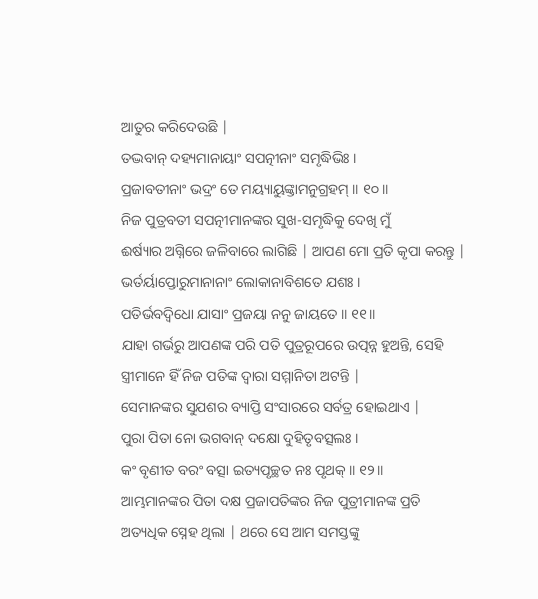ଆତୁର କରିଦେଉଛି |
ତଦ୍ଭବାନ୍ ଦହ୍ୟମାନାୟାଂ ସପତ୍ନୀନାଂ ସମୃଦ୍ଧିଭିଃ ।
ପ୍ରଜାବତୀନାଂ ଭଦ୍ରଂ ତେ ମୟ୍ୟାୟୁଙ୍କ୍ତାମନୁଗ୍ରହମ୍ ॥ ୧୦॥
ନିଜ ପୁତ୍ରବତୀ ସପତ୍ନୀମାନଙ୍କର ସୁଖ-ସମୃଦ୍ଧିକୁ ଦେଖି ମୁଁ
ଈର୍ଷ୍ୟାର ଅଗ୍ନିରେ ଜଳିବାରେ ଲାଗିଛି | ଆପଣ ମୋ ପ୍ରତି କୃପା କରନ୍ତୁ |
ଭର୍ତର୍ୟାପ୍ତୋରୁମାନାନାଂ ଲୋକାନାବିଶତେ ଯଶଃ ।
ପତିର୍ଭବଦ୍ୱିଧୋ ଯାସାଂ ପ୍ରଜୟା ନନୁ ଜାୟତେ ॥ ୧୧॥
ଯାହା ଗର୍ଭରୁ ଆପଣଙ୍କ ପରି ପତି ପୁତ୍ରରୂପରେ ଉତ୍ପନ୍ନ ହୁଅନ୍ତି, ସେହି ସ୍ତ୍ରୀମାନେ ହିଁ ନିଜ ପତିଙ୍କ ଦ୍ବାରା ସମ୍ମାନିତା ଅଟନ୍ତି |
ସେମାନଙ୍କର ସୁଯଶର ବ୍ୟାପ୍ତି ସଂସାରରେ ସର୍ବତ୍ର ହୋଇଥାଏ |
ପୁରା ପିତା ନୋ ଭଗବାନ୍ ଦକ୍ଷୋ ଦୁହିତୃବତ୍ସଲଃ ।
କଂ ବୃଣୀତ ବରଂ ବତ୍ସା ଇତ୍ୟପୃଚ୍ଛତ ନଃ ପୃଥକ୍ ॥ ୧୨॥
ଆମ୍ଭମାନଙ୍କର ପିତା ଦକ୍ଷ ପ୍ରଜାପତିଙ୍କର ନିଜ ପୁତ୍ରୀମାନଙ୍କ ପ୍ରତି
ଅତ୍ୟଧିକ ସ୍ନେହ ଥିଲା | ଥରେ ସେ ଆମ ସମସ୍ତଙ୍କୁ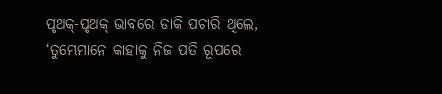ପୃଥକ୍-ପୃଥକ୍ ଭାବରେ ଡାକି ପଚାରି ଥିଲେ, ‘ତୁମ୍ଭେମାନେ କାହାକୁ ନିଜ ପତି ରୂପରେ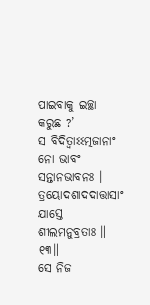ପାଇବାକୁ ଇଚ୍ଛା କରୁଛ ?’
ସ ବିଦିତ୍ୱାଽଽତ୍ମଜାନାଂ ନୋ ଭାବଂ ସନ୍ତାନଭାବନଃ ।
ତ୍ରୟୋଦଶାଦଦାତ୍ତାସାଂ ଯାସ୍ତେ ଶୀଲମନୁବ୍ରତାଃ ॥ ୧୩॥
ସେ ନିଜ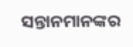ସନ୍ତାନମାନଙ୍କର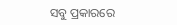ସବୁ ପ୍ରକାରରେ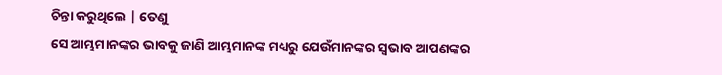ଚିନ୍ତା କରୁଥିଲେ | ତେଣୁ
ସେ ଆମ୍ଭମାନଙ୍କର ଭାବକୁ ଜାଣି ଆମ୍ଭମାନଙ୍କ ମଧ୍ୟରୁ ଯେଉଁମାନଙ୍କର ସ୍ବଭାବ ଆପଣଙ୍କର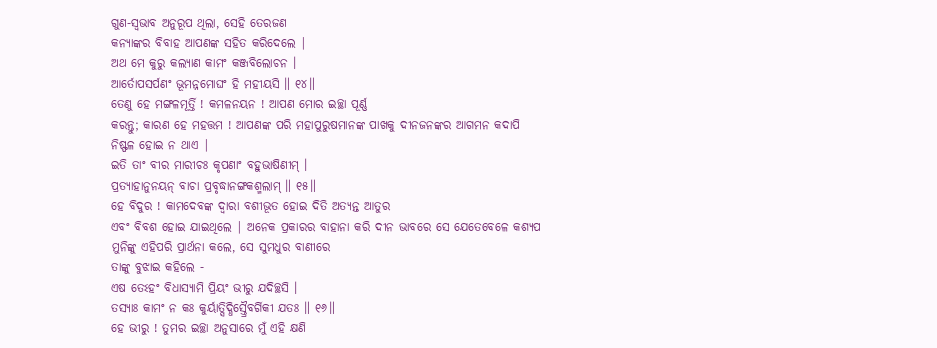ଗୁଣ-ସ୍ବଭାବ ଅନୁରୂପ ଥିଲା, ସେହି ତେରଜଣ
କନ୍ୟାଙ୍କର ବିବାହ ଆପଣଙ୍କ ସହିତ କରିଦେଲେ |
ଅଥ ମେ କୁରୁ କଲ୍ୟାଣ କାମଂ କଞ୍ଜବିଲୋଚନ ।
ଆର୍ତୋପସର୍ପଣଂ ଭୂମନ୍ନମୋଘଂ ହି ମହୀୟସି ॥ ୧୪॥
ତେଣୁ ହେ ମଙ୍ଗଳମୂର୍ତ୍ତି ! କମଳନୟନ ! ଆପଣ ମୋର ଇଚ୍ଛା ପୂର୍ଣ୍ଣ
କରନ୍ତୁ; କାରଣ ହେ ମହତ୍ତମ ! ଆପଣଙ୍କ ପରି ମହାପୁରୁଷମାନଙ୍କ ପାଖକୁ ଦୀନଜନଙ୍କର ଆଗମନ କଦାପି
ନିଷ୍ଫଳ ହୋଇ ନ ଥାଏ |
ଇତି ତାଂ ବୀର ମାରୀଚଃ କୃପଣାଂ ବହୁଭାଷିଣୀମ୍ ।
ପ୍ରତ୍ୟାହାନୁନୟନ୍ ବାଚା ପ୍ରବୃଦ୍ଧାନଙ୍ଗକଶ୍ମଲାମ୍ ॥ ୧୫॥
ହେ ବିଦୁର ! କାମଦେବଙ୍କ ଦ୍ବାରା ବଶୀଭୂତ ହୋଇ ଦିତି ଅତ୍ୟନ୍ତ ଆତୁର
ଏବଂ ବିବଶ ହୋଇ ଯାଇଥିଲେ | ଅନେକ ପ୍ରକାରର ବାହାନା କରି ଦୀନ ଭାବରେ ସେ ଯେତେବେଳେ କଶ୍ୟପ
ମୁନିଙ୍କୁ ଏହିପରି ପ୍ରାର୍ଥନା କଲେ, ସେ ସୁମଧୁର ବାଣୀରେ
ତାଙ୍କୁ ବୁଝାଇ କହିଲେ -
ଏଷ ତେଽହଂ ବିଧାସ୍ୟାମି ପ୍ରିୟଂ ଭୀରୁ ଯଦିଚ୍ଛସି ।
ତସ୍ୟାଃ କାମଂ ନ କଃ କୁର୍ୟାତ୍ସିଦ୍ଧିସ୍ତ୍ରୈବର୍ଗିକୀ ଯତଃ ॥ ୧୬॥
ହେ ଭୀରୁ ! ତୁମର ଇଚ୍ଛା ଅନୁସାରେ ମୁଁ ଏହି କ୍ଷଣି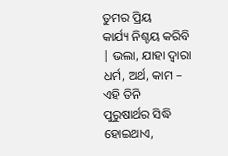ତୁମର ପ୍ରିୟ
କାର୍ଯ୍ୟ ନିଶ୍ଚୟ କରିବି | ଭଲା, ଯାହା ଦ୍ବାରା ଧର୍ମ, ଅର୍ଥ, କାମ – ଏହି ତିନି
ପୁରୁଷାର୍ଥର ସିଦ୍ଧି ହୋଇଥାଏ,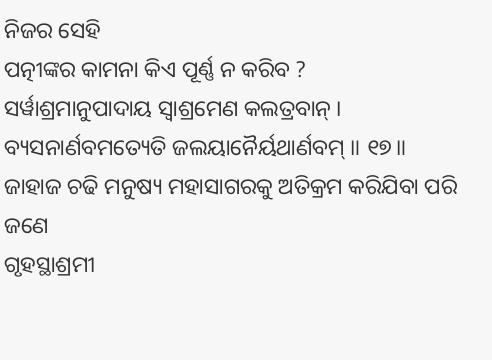ନିଜର ସେହି
ପତ୍ନୀଙ୍କର କାମନା କିଏ ପୂର୍ଣ୍ଣ ନ କରିବ ?
ସର୍ୱାଶ୍ରମାନୁପାଦାୟ ସ୍ୱାଶ୍ରମେଣ କଲତ୍ରବାନ୍ ।
ବ୍ୟସନାର୍ଣବମତ୍ୟେତି ଜଲୟାନୈର୍ୟଥାର୍ଣବମ୍ ॥ ୧୭॥
ଜାହାଜ ଚଢି ମନୁଷ୍ୟ ମହାସାଗରକୁ ଅତିକ୍ରମ କରିଯିବା ପରି ଜଣେ
ଗୃହସ୍ଥାଶ୍ରମୀ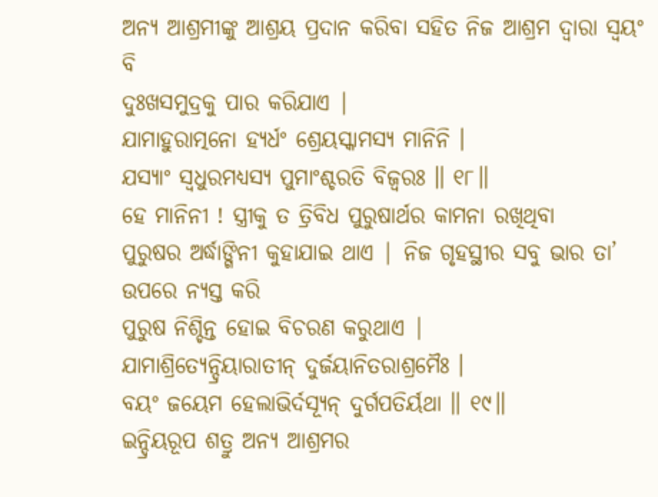ଅନ୍ୟ ଆଶ୍ରମୀଙ୍କୁ ଆଶ୍ରୟ ପ୍ରଦାନ କରିବା ସହିତ ନିଜ ଆଶ୍ରମ ଦ୍ବାରା ସ୍ବୟଂ ବି
ଦୁଃଖସମୁଦ୍ରକୁ ପାର କରିଯାଏ |
ଯାମାହୁରାତ୍ମନୋ ହ୍ୟର୍ଧଂ ଶ୍ରେୟସ୍କାମସ୍ୟ ମାନିନି ।
ଯସ୍ୟାଂ ସ୍ୱଧୁରମଧ୍ୟସ୍ୟ ପୁମାଂଶ୍ଚରତି ବିଜ୍ୱରଃ ॥ ୧୮॥
ହେ ମାନିନୀ ! ସ୍ତ୍ରୀକୁ ତ ତ୍ରିବିଧ ପୁରୁଷାର୍ଥର କାମନା ରଖିଥିବା
ପୁରୁଷର ଅର୍ଦ୍ଧାଙ୍ଗିନୀ କୁହାଯାଇ ଥାଏ | ନିଜ ଗୃହସ୍ଥୀର ସବୁ ଭାର ତା’ ଉପରେ ନ୍ୟସ୍ତ କରି
ପୁରୁଷ ନିଶ୍ଚିନ୍ତ ହୋଇ ବିଚରଣ କରୁଥାଏ |
ଯାମାଶ୍ରିତ୍ୟେନ୍ଦ୍ରିୟାରାତୀନ୍ ଦୁର୍ଜୟାନିତରାଶ୍ରମୈଃ ।
ବୟଂ ଜୟେମ ହେଲାଭିର୍ଦସ୍ୟୂନ୍ ଦୁର୍ଗପତିର୍ୟଥା ॥ ୧୯॥
ଇନ୍ଦ୍ରିୟରୂପ ଶତ୍ରୁ ଅନ୍ୟ ଆଶ୍ରମର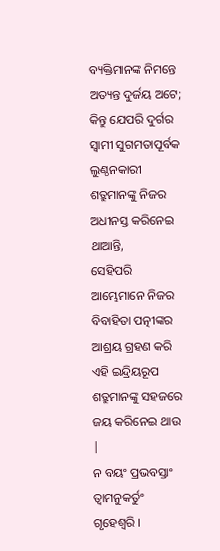ବ୍ୟକ୍ତିମାନଙ୍କ ନିମନ୍ତେ
ଅତ୍ୟନ୍ତ ଦୁର୍ଜୟ ଅଟେ; କିନ୍ତୁ ଯେପରି ଦୁର୍ଗର ସ୍ବାମୀ ସୁଗମତାପୂର୍ବକ ଲୁଣ୍ଠନକାରୀ
ଶତ୍ରୁମାନଙ୍କୁ ନିଜର ଅଧୀନସ୍ତ କରିନେଇ ଥାଆନ୍ତି,
ସେହିପରି ଆମ୍ଭେମାନେ ନିଜର ବିବାହିତା ପତ୍ନୀଙ୍କର ଆଶ୍ରୟ ଗ୍ରହଣ କରି ଏହି ଇନ୍ଦ୍ରିୟରୂପ
ଶତ୍ରୁମାନଙ୍କୁ ସହଜରେ ଜୟ କରିନେଇ ଥାଉ |
ନ ବୟଂ ପ୍ରଭବସ୍ତାଂ ତ୍ୱାମନୁକର୍ତୁଂ ଗୃହେଶ୍ୱରି ।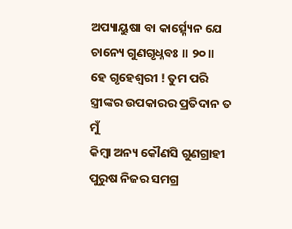ଅପ୍ୟାୟୁଷା ବା କାର୍ତ୍ସ୍ନ୍ୟେନ ଯେ ଚାନ୍ୟେ ଗୁଣଗୃଧ୍ନବଃ ॥ ୨୦॥
ହେ ଗୃହେଶ୍ବରୀ ! ତୁମ ପରି ସ୍ତ୍ରୀଙ୍କର ଉପକାରର ପ୍ରତିଦାନ ତ ମୁଁ
କିମ୍ବା ଅନ୍ୟ କୌଣସି ଗୁଣଗ୍ରାହୀ ପୁରୁଷ ନିଜର ସମଗ୍ର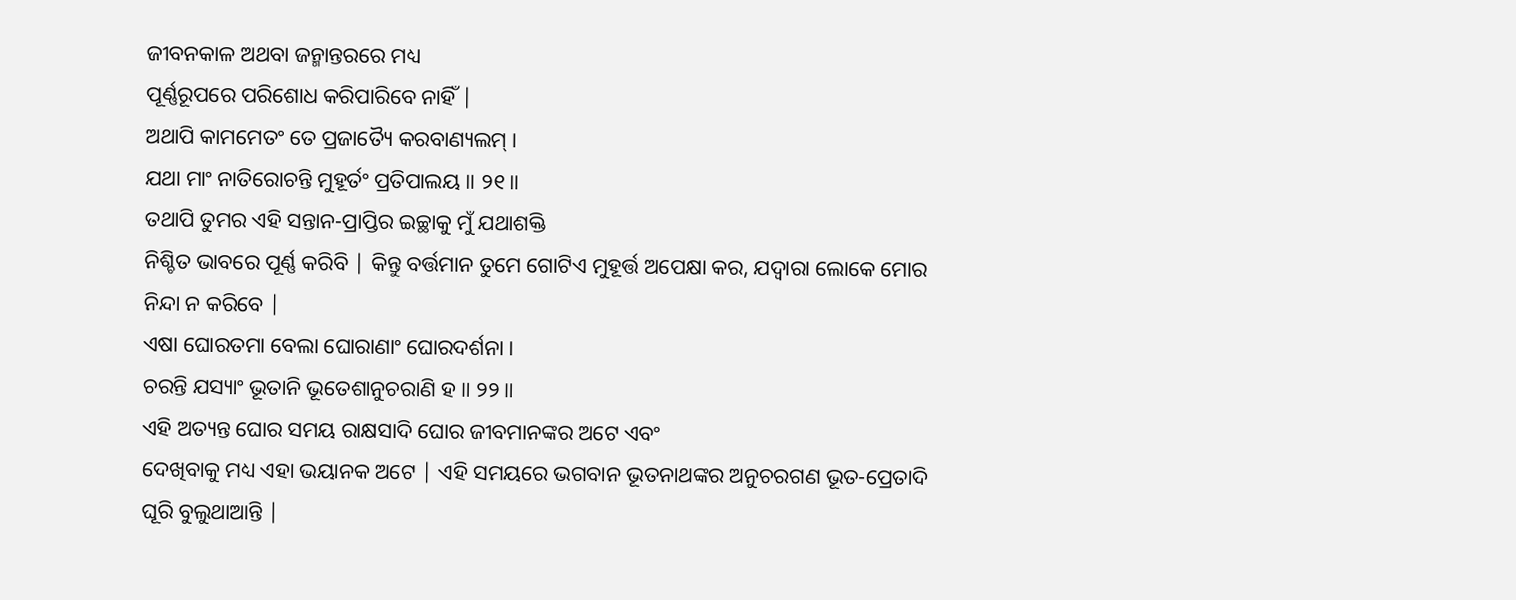ଜୀବନକାଳ ଅଥବା ଜନ୍ମାନ୍ତରରେ ମଧ୍ୟ
ପୂର୍ଣ୍ଣରୂପରେ ପରିଶୋଧ କରିପାରିବେ ନାହିଁ |
ଅଥାପି କାମମେତଂ ତେ ପ୍ରଜାତ୍ୟୈ କରବାଣ୍ୟଲମ୍ ।
ଯଥା ମାଂ ନାତିରୋଚନ୍ତି ମୁହୂର୍ତଂ ପ୍ରତିପାଲୟ ॥ ୨୧॥
ତଥାପି ତୁମର ଏହି ସନ୍ତାନ-ପ୍ରାପ୍ତିର ଇଚ୍ଛାକୁ ମୁଁ ଯଥାଶକ୍ତି
ନିଶ୍ଚିତ ଭାବରେ ପୂର୍ଣ୍ଣ କରିବି | କିନ୍ତୁ ବର୍ତ୍ତମାନ ତୁମେ ଗୋଟିଏ ମୁହୂର୍ତ୍ତ ଅପେକ୍ଷା କର, ଯଦ୍ବାରା ଲୋକେ ମୋର ନିନ୍ଦା ନ କରିବେ |
ଏଷା ଘୋରତମା ବେଲା ଘୋରାଣାଂ ଘୋରଦର୍ଶନା ।
ଚରନ୍ତି ଯସ୍ୟାଂ ଭୂତାନି ଭୂତେଶାନୁଚରାଣି ହ ॥ ୨୨॥
ଏହି ଅତ୍ୟନ୍ତ ଘୋର ସମୟ ରାକ୍ଷସାଦି ଘୋର ଜୀବମାନଙ୍କର ଅଟେ ଏବଂ
ଦେଖିବାକୁ ମଧ୍ୟ ଏହା ଭୟାନକ ଅଟେ | ଏହି ସମୟରେ ଭଗବାନ ଭୂତନାଥଙ୍କର ଅନୁଚରଗଣ ଭୂତ-ପ୍ରେତାଦି
ଘୂରି ବୁଲୁଥାଆନ୍ତି |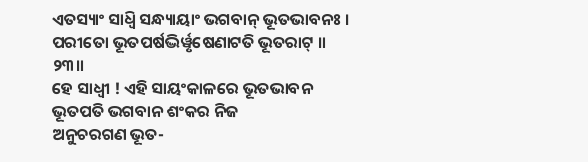ଏତସ୍ୟାଂ ସାଧ୍ୱି ସନ୍ଧ୍ୟାୟାଂ ଭଗବାନ୍ ଭୂତଭାବନଃ ।
ପରୀତୋ ଭୂତପର୍ଷଦ୍ଭିର୍ୱୃଷେଣାଟତି ଭୂତରାଟ୍ ॥ ୨୩॥
ହେ ସାଧ୍ବୀ ! ଏହି ସାୟଂକାଳରେ ଭୂତଭାବନ ଭୂତପତି ଭଗବାନ ଶଂକର ନିଜ
ଅନୁଚରଗଣ ଭୂତ-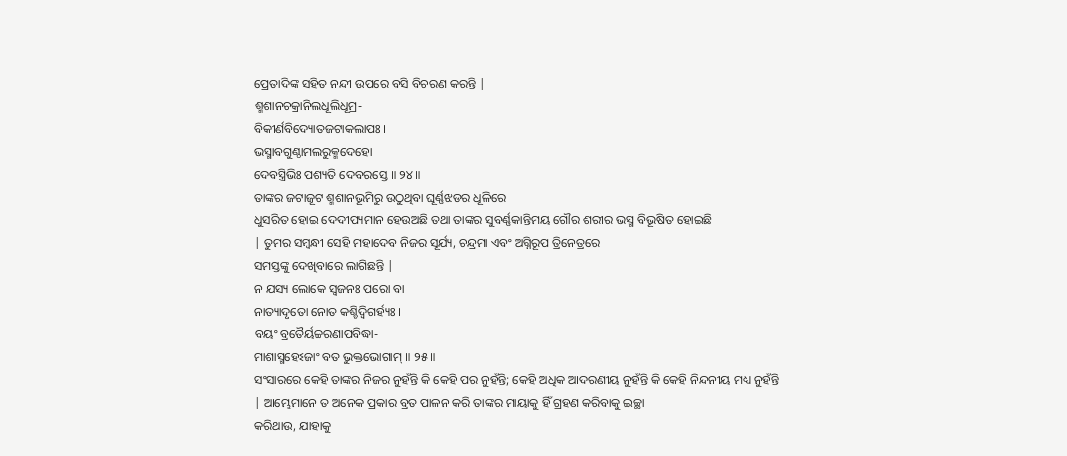ପ୍ରେତାଦିଙ୍କ ସହିତ ନନ୍ଦୀ ଉପରେ ବସି ବିଚରଣ କରନ୍ତି |
ଶ୍ମଶାନଚକ୍ରାନିଲଧୂଲିଧୂମ୍ର-
ବିକୀର୍ଣବିଦ୍ୟୋତଜଟାକଲାପଃ ।
ଭସ୍ମାବଗୁଣ୍ଠାମଲରୁକ୍ମଦେହୋ
ଦେବସ୍ତ୍ରିଭିଃ ପଶ୍ୟତି ଦେବରସ୍ତେ ॥ ୨୪॥
ତାଙ୍କର ଜଟାଜୂଟ ଶ୍ମଶାନଭୂମିରୁ ଉଠୁଥିବା ଘୂର୍ଣ୍ଣଝଡର ଧୂଳିରେ
ଧୁସରିତ ହୋଇ ଦେଦୀପ୍ୟମାନ ହେଉଅଛି ତଥା ତାଙ୍କର ସୁବର୍ଣ୍ଣକାନ୍ତିମୟ ଗୌର ଶରୀର ଭସ୍ମ ବିଭୂଷିତ ହୋଇଛି
| ତୁମର ସମ୍ବନ୍ଧୀ ସେହି ମହାଦେବ ନିଜର ସୂର୍ଯ୍ୟ, ଚନ୍ଦ୍ରମା ଏବଂ ଅଗ୍ନିରୂପ ତ୍ରିନେତ୍ରରେ
ସମସ୍ତଙ୍କୁ ଦେଖିବାରେ ଲାଗିଛନ୍ତି |
ନ ଯସ୍ୟ ଲୋକେ ସ୍ୱଜନଃ ପରୋ ବା
ନାତ୍ୟାଦୃତୋ ନୋତ କଶ୍ଚିଦ୍ୱିଗର୍ହ୍ୟଃ ।
ବୟଂ ବ୍ରତୈର୍ୟଚ୍ଚରଣାପବିଦ୍ଧା-
ମାଶାସ୍ମହେଽଜାଂ ବତ ଭୁକ୍ତଭୋଗାମ୍ ॥ ୨୫॥
ସଂସାରରେ କେହି ତାଙ୍କର ନିଜର ନୁହଁନ୍ତି କି କେହି ପର ନୁହଁନ୍ତି; କେହି ଅଧିକ ଆଦରଣୀୟ ନୁହଁନ୍ତି କି କେହି ନିନ୍ଦନୀୟ ମଧ୍ୟ ନୁହଁନ୍ତି
| ଆମ୍ଭେମାନେ ତ ଅନେକ ପ୍ରକାର ବ୍ରତ ପାଳନ କରି ତାଙ୍କର ମାୟାକୁ ହିଁ ଗ୍ରହଣ କରିବାକୁ ଇଚ୍ଛା
କରିଥାଉ, ଯାହାକୁ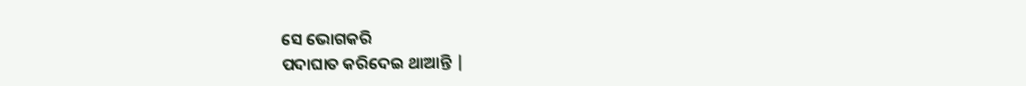ସେ ଭୋଗକରି
ପଦାଘାତ କରିଦେଇ ଥାଆନ୍ତି |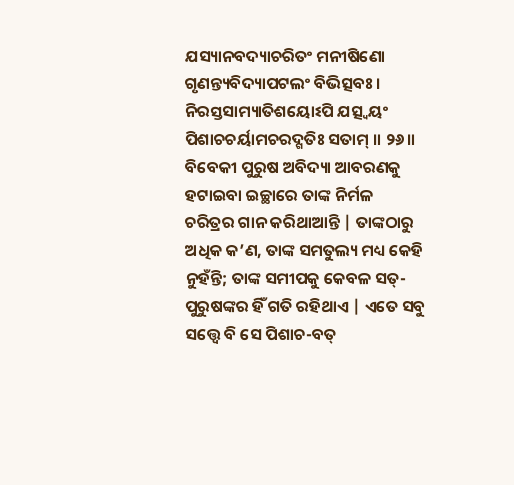ଯସ୍ୟାନବଦ୍ୟାଚରିତଂ ମନୀଷିଣୋ
ଗୃଣନ୍ତ୍ୟବିଦ୍ୟାପଟଲଂ ବିଭିତ୍ସବଃ ।
ନିରସ୍ତସାମ୍ୟାତିଶୟୋଽପି ଯତ୍ସ୍ୱୟଂ
ପିଶାଚଚର୍ୟାମଚରଦ୍ଗତିଃ ସତାମ୍ ॥ ୨୬॥
ବିବେକୀ ପୁରୁଷ ଅବିଦ୍ୟା ଆବରଣକୁ ହଟାଇବା ଇଚ୍ଛାରେ ତାଙ୍କ ନିର୍ମଳ
ଚରିତ୍ରର ଗାନ କରିଥାଆନ୍ତି | ତାଙ୍କଠାରୁ ଅଧିକ କ’ଣ, ତାଙ୍କ ସମତୁଲ୍ୟ ମଧ୍ୟ କେହି ନୁହଁନ୍ତି; ତାଙ୍କ ସମୀପକୁ କେବଳ ସତ୍-ପୁରୁଷଙ୍କର ହିଁ ଗତି ରହିଥାଏ | ଏତେ ସବୁ
ସତ୍ତ୍ବେ ବି ସେ ପିଶାଚ-ବତ୍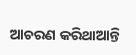ଆଚରଣ କରିଥାଆନ୍ତି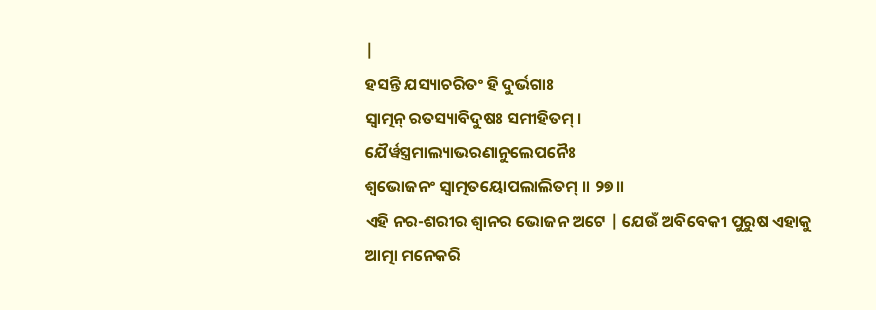|
ହସନ୍ତି ଯସ୍ୟାଚରିତଂ ହି ଦୁର୍ଭଗାଃ
ସ୍ୱାତ୍ମନ୍ ରତସ୍ୟାବିଦୁଷଃ ସମୀହିତମ୍ ।
ଯୈର୍ୱସ୍ତ୍ରମାଲ୍ୟାଭରଣାନୁଲେପନୈଃ
ଶ୍ୱଭୋଜନଂ ସ୍ୱାତ୍ମତୟୋପଲାଲିତମ୍ ॥ ୨୭॥
ଏହି ନର-ଶରୀର ଶ୍ବାନର ଭୋଜନ ଅଟେ | ଯେଉଁ ଅବିବେକୀ ପୁରୁଷ ଏହାକୁ
ଆତ୍ମା ମନେକରି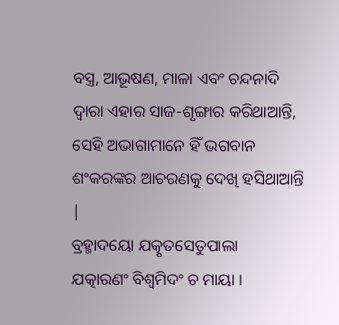ବସ୍ତ୍ର, ଆଭୂଷଣ, ମାଳା ଏବଂ ଚନ୍ଦନାଦି ଦ୍ବାରା ଏହାର ସାଜ-ଶୃଙ୍ଗାର କରିଥାଆନ୍ତି, ସେହି ଅଭାଗାମାନେ ହିଁ ଭଗବାନ ଶଂକରଙ୍କର ଆଚରଣକୁ ଦେଖି ହସିଥାଆନ୍ତି
|
ବ୍ରହ୍ମାଦୟୋ ଯତ୍କୃତସେତୁପାଲା
ଯତ୍କାରଣଂ ବିଶ୍ୱମିଦଂ ଚ ମାୟା ।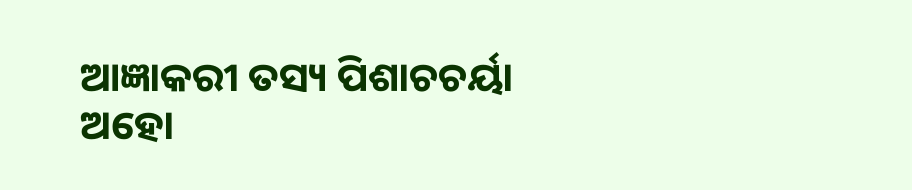ଆଜ୍ଞାକରୀ ତସ୍ୟ ପିଶାଚଚର୍ୟା
ଅହୋ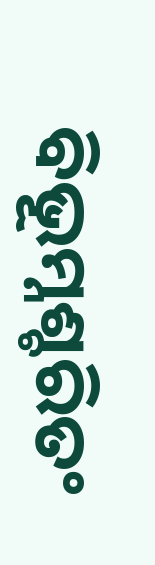ବିଭୂମ୍ନଶ୍ଚରିତଂ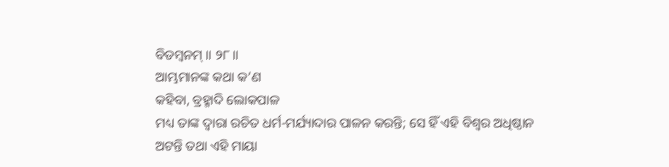ବିଡମ୍ବନମ୍ ॥ ୨୮॥
ଆମ୍ଭମାନଙ୍କ କଥା କ’ଣ
କହିବା, ବ୍ରହ୍ମାଦି ଲୋକପାଳ
ମଧ୍ୟ ତାଙ୍କ ଦ୍ବାରା ରଚିତ ଧର୍ମ-ମର୍ଯ୍ୟାଦାର ପାଳନ କରନ୍ତି; ସେ ହିଁ ଏହି ବିଶ୍ବର ଅଧିଷ୍ଠାନ
ଅଟନ୍ତି ତଥା ଏହି ମାୟା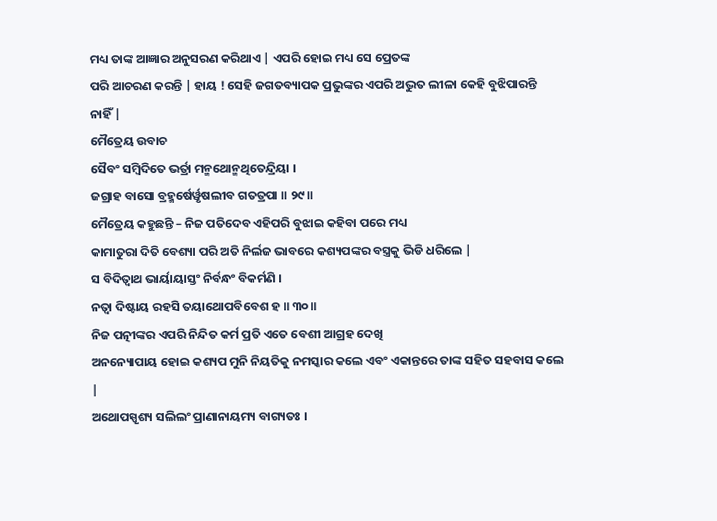ମଧ୍ୟ ତାଙ୍କ ଆଜ୍ଞାର ଅନୁସରଣ କରିଥାଏ | ଏପରି ହୋଇ ମଧ୍ୟ ସେ ପ୍ରେତଙ୍କ
ପରି ଆଚରଣ କରନ୍ତି | ହାୟ ! ସେହି ଜଗତବ୍ୟାପକ ପ୍ରଭୁଙ୍କର ଏପରି ଅଦ୍ଭୁତ ଲୀଳା କେହି ବୁଝିପାରନ୍ତି
ନାହିଁ |
ମୈତ୍ରେୟ ଉବାଚ
ସୈବଂ ସମ୍ବିଦିତେ ଭର୍ତ୍ରା ମନ୍ମଥୋନ୍ମଥିତେନ୍ଦ୍ରିୟା ।
ଜଗ୍ରାହ ବାସୋ ବ୍ରହ୍ମର୍ଷେର୍ୱୃଷଲୀବ ଗତତ୍ରପା ॥ ୨୯॥
ମୈତ୍ରେୟ କହୁଛନ୍ତି – ନିଜ ପତିଦେବ ଏହିପରି ବୁଝାଇ କହିବା ପରେ ମଧ୍ୟ
କାମାତୁରା ଦିତି ବେଶ୍ୟା ପରି ଅତି ନିର୍ଲଜ ଭାବରେ କଶ୍ୟପଙ୍କର ବସ୍ତ୍ରକୁ ଭିଡି ଧରିଲେ |
ସ ବିଦିତ୍ୱାଥ ଭାର୍ୟାୟାସ୍ତଂ ନିର୍ବନ୍ଧଂ ବିକର୍ମଣି ।
ନତ୍ୱା ଦିଷ୍ଟାୟ ରହସି ତୟାଥୋପବିବେଶ ହ ॥ ୩୦॥
ନିଜ ପତ୍ନୀଙ୍କର ଏପରି ନିନ୍ଦିତ କର୍ମ ପ୍ରତି ଏତେ ବେଶୀ ଆଗ୍ରହ ଦେଖି
ଅନନ୍ୟୋପାୟ ହୋଇ କଶ୍ୟପ ମୁନି ନିୟତିକୁ ନମସ୍କାର କଲେ ଏବଂ ଏକାନ୍ତରେ ତାଙ୍କ ସହିତ ସହବାସ କଲେ
|
ଅଥୋପସ୍ପୃଶ୍ୟ ସଲିଲଂ ପ୍ରାଣାନାୟମ୍ୟ ବାଗ୍ୟତଃ ।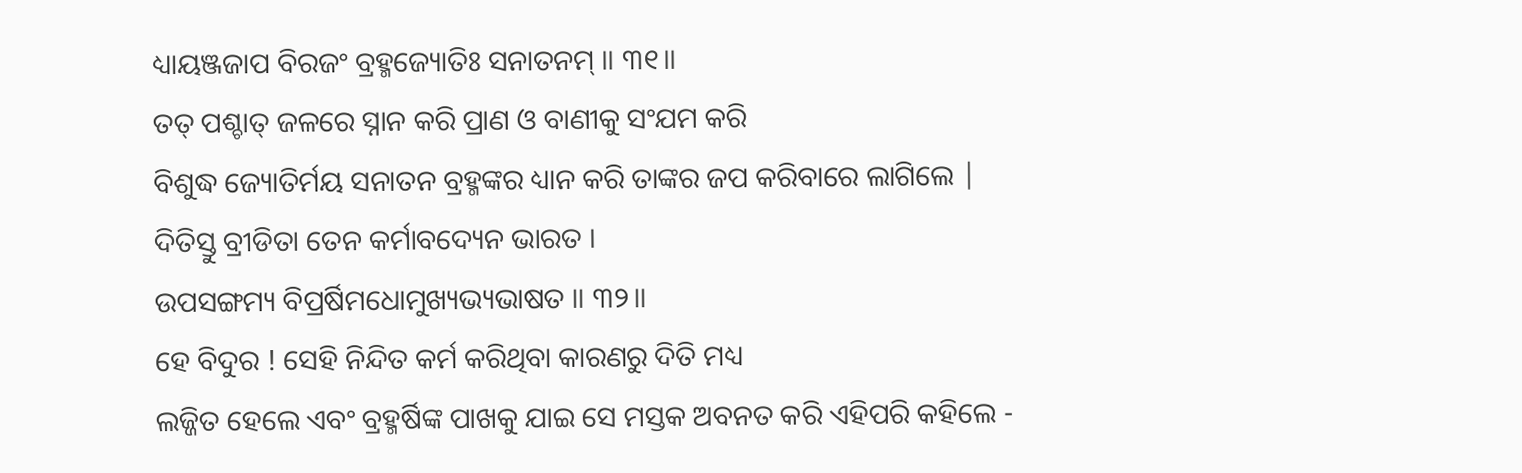ଧ୍ୟାୟଞ୍ଜଜାପ ବିରଜଂ ବ୍ରହ୍ମଜ୍ୟୋତିଃ ସନାତନମ୍ ॥ ୩୧॥
ତତ୍ ପଶ୍ଚାତ୍ ଜଳରେ ସ୍ନାନ କରି ପ୍ରାଣ ଓ ବାଣୀକୁ ସଂଯମ କରି
ବିଶୁଦ୍ଧ ଜ୍ୟୋତିର୍ମୟ ସନାତନ ବ୍ରହ୍ମଙ୍କର ଧ୍ୟାନ କରି ତାଙ୍କର ଜପ କରିବାରେ ଲାଗିଲେ |
ଦିତିସ୍ତୁ ବ୍ରୀଡିତା ତେନ କର୍ମାବଦ୍ୟେନ ଭାରତ ।
ଉପସଙ୍ଗମ୍ୟ ବିପ୍ରର୍ଷିମଧୋମୁଖ୍ୟଭ୍ୟଭାଷତ ॥ ୩୨॥
ହେ ବିଦୁର ! ସେହି ନିନ୍ଦିତ କର୍ମ କରିଥିବା କାରଣରୁ ଦିତି ମଧ୍ୟ
ଲଜ୍ଜିତ ହେଲେ ଏବଂ ବ୍ରହ୍ମର୍ଷିଙ୍କ ପାଖକୁ ଯାଇ ସେ ମସ୍ତକ ଅବନତ କରି ଏହିପରି କହିଲେ -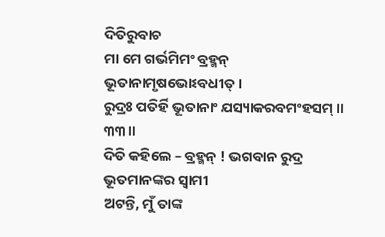ଦିତିରୁବାଚ
ମା ମେ ଗର୍ଭମିମଂ ବ୍ରହ୍ମନ୍ ଭୂତାନାମୃଷଭୋଽବଧୀତ୍ ।
ରୁଦ୍ରଃ ପତିର୍ହି ଭୂତାନାଂ ଯସ୍ୟାକରବମଂହସମ୍ ॥ ୩୩॥
ଦିତି କହିଲେ – ବ୍ରହ୍ମନ୍ ! ଭଗବାନ ରୁଦ୍ର ଭୂତମାନଙ୍କର ସ୍ବାମୀ
ଅଟନ୍ତି, ମୁଁ ତାଙ୍କ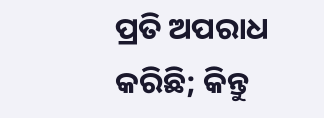ପ୍ରତି ଅପରାଧ କରିଛି; କିନ୍ତୁ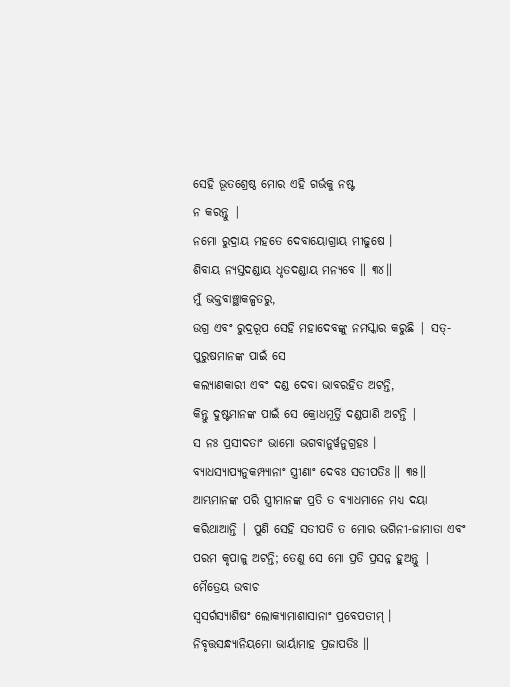ସେହି ଭୂତଶ୍ରେଷ୍ଠ ମୋର ଏହି ଗର୍ଭକୁ ନଷ୍ଟ
ନ କରନ୍ତୁ |
ନମୋ ରୁଦ୍ରାୟ ମହତେ ଦେବାୟୋଗ୍ରାୟ ମୀଢୁଷେ ।
ଶିବାୟ ନ୍ୟସ୍ତଦଣ୍ଡାୟ ଧୃତଦଣ୍ଡାୟ ମନ୍ୟବେ ॥ ୩୪॥
ମୁଁ ଭକ୍ତବାଞ୍ଛାକଳ୍ପତରୁ,
ଉଗ୍ର ଏବଂ ରୁଦ୍ରରୂପ ସେହି ମହାଦେବଙ୍କୁ ନମସ୍କାର କରୁଛି | ସତ୍-ପୁରୁଷମାନଙ୍କ ପାଇଁ ସେ
କଲ୍ୟାଣକାରୀ ଏବଂ ଦଣ୍ଡ ଦେବା ଭାବରହିତ ଅଟନ୍ତି,
କିନ୍ତୁ ଦୁଷ୍ଟମାନଙ୍କ ପାଇଁ ସେ କ୍ରୋଧମୂର୍ତ୍ତି ଦଣ୍ଡପାଣି ଅଟନ୍ତି |
ସ ନଃ ପ୍ରସୀଦତାଂ ଭାମୋ ଭଗବାନୁର୍ୱନୁଗ୍ରହଃ ।
ବ୍ୟାଧସ୍ୟାପ୍ୟନୁକମ୍ପ୍ୟାନାଂ ସ୍ତ୍ରୀଣାଂ ଦେବଃ ସତୀପତିଃ ॥ ୩୫॥
ଆମ୍ଭମାନଙ୍କ ପରି ସ୍ତ୍ରୀମାନଙ୍କ ପ୍ରତି ତ ବ୍ୟାଧମାନେ ମଧ୍ୟ ଦୟା
କରିଥାଆନ୍ତି | ପୁଣି ସେହି ସତୀପତି ତ ମୋର ଭଗିନୀ-ଜାମାତା ଏବଂ ପରମ କୃପାଳୁ ଅଟନ୍ତି; ତେଣୁ ସେ ମୋ ପ୍ରତି ପ୍ରସନ୍ନ ହୁଅନ୍ତୁ |
ମୈତ୍ରେୟ ଉବାଚ
ସ୍ୱସର୍ଗସ୍ୟାଶିଷଂ ଲୋକ୍ୟାମାଶାସାନାଂ ପ୍ରବେପତୀମ୍ ।
ନିବୃତ୍ତସନ୍ଧ୍ୟାନିୟମୋ ଭାର୍ୟାମାହ ପ୍ରଜାପତିଃ ॥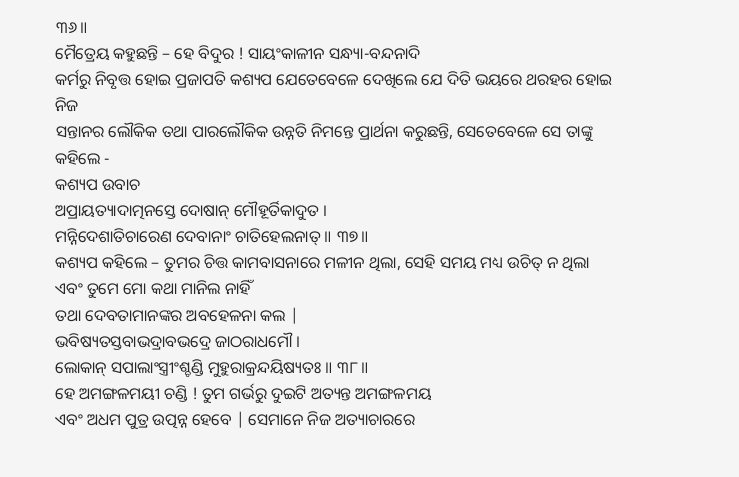୩୬॥
ମୈତ୍ରେୟ କହୁଛନ୍ତି – ହେ ବିଦୁର ! ସାୟଂକାଳୀନ ସନ୍ଧ୍ୟା-ବନ୍ଦନାଦି
କର୍ମରୁ ନିବୃତ୍ତ ହୋଇ ପ୍ରଜାପତି କଶ୍ୟପ ଯେତେବେଳେ ଦେଖିଲେ ଯେ ଦିତି ଭୟରେ ଥରହର ହୋଇ ନିଜ
ସନ୍ତାନର ଲୌକିକ ତଥା ପାରଲୌକିକ ଉନ୍ନତି ନିମନ୍ତେ ପ୍ରାର୍ଥନା କରୁଛନ୍ତି, ସେତେବେଳେ ସେ ତାଙ୍କୁ କହିଲେ -
କଶ୍ୟପ ଉବାଚ
ଅପ୍ରାୟତ୍ୟାଦାତ୍ମନସ୍ତେ ଦୋଷାନ୍ ମୌହୂର୍ତିକାଦୁତ ।
ମନ୍ନିଦେଶାତିଚାରେଣ ଦେବାନାଂ ଚାତିହେଲନାତ୍ ॥ ୩୭॥
କଶ୍ୟପ କହିଲେ – ତୁମର ଚିତ୍ତ କାମବାସନାରେ ମଳୀନ ଥିଲା, ସେହି ସମୟ ମଧ୍ୟ ଉଚିତ୍ ନ ଥିଲା ଏବଂ ତୁମେ ମୋ କଥା ମାନିଲ ନାହିଁ
ତଥା ଦେବତାମାନଙ୍କର ଅବହେଳନା କଲ |
ଭବିଷ୍ୟତସ୍ତବାଭଦ୍ରାବଭଦ୍ରେ ଜାଠରାଧମୌ ।
ଲୋକାନ୍ ସପାଲାଂସ୍ତ୍ରୀଂଶ୍ଚଣ୍ଡି ମୁହୁରାକ୍ରନ୍ଦୟିଷ୍ୟତଃ ॥ ୩୮॥
ହେ ଅମଙ୍ଗଳମୟୀ ଚଣ୍ଡି ! ତୁମ ଗର୍ଭରୁ ଦୁଇଟି ଅତ୍ୟନ୍ତ ଅମଙ୍ଗଳମୟ
ଏବଂ ଅଧମ ପୁତ୍ର ଉତ୍ପନ୍ନ ହେବେ | ସେମାନେ ନିଜ ଅତ୍ୟାଚାରରେ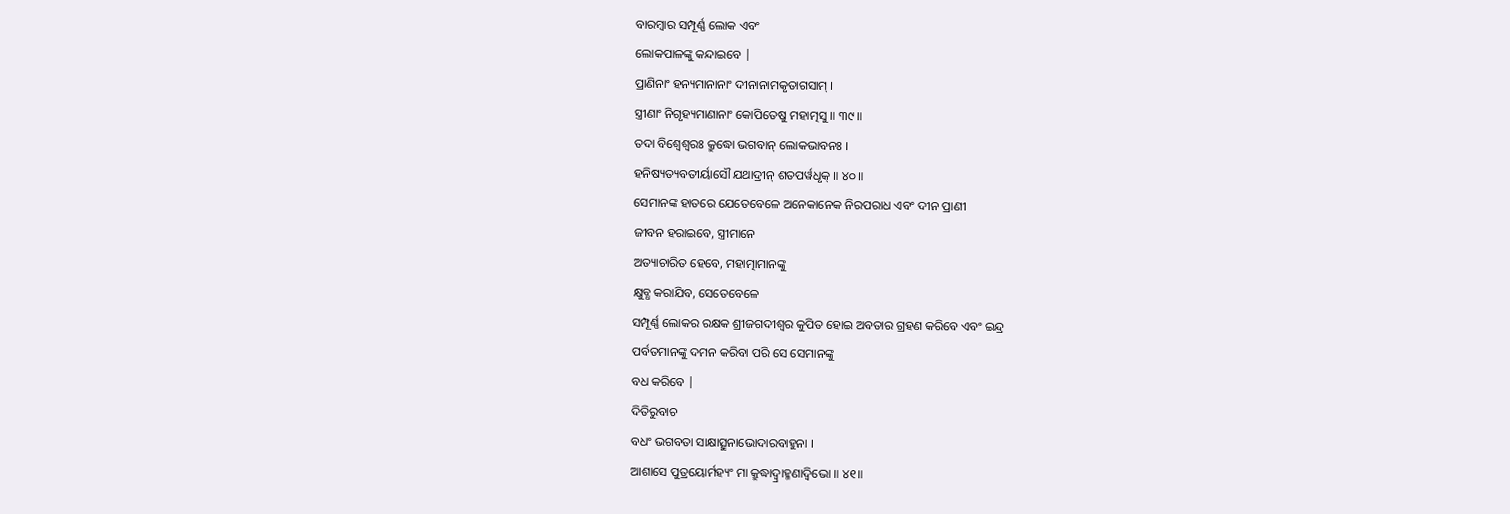ବାରମ୍ବାର ସମ୍ପୂର୍ଣ୍ଣ ଲୋକ ଏବଂ
ଲୋକପାଳଙ୍କୁ କନ୍ଦାଇବେ |
ପ୍ରାଣିନାଂ ହନ୍ୟମାନାନାଂ ଦୀନାନାମକୃତାଗସାମ୍ ।
ସ୍ତ୍ରୀଣାଂ ନିଗୃହ୍ୟମାଣାନାଂ କୋପିତେଷୁ ମହାତ୍ମସୁ ॥ ୩୯॥
ତଦା ବିଶ୍ୱେଶ୍ୱରଃ କ୍ରୁଦ୍ଧୋ ଭଗବାନ୍ ଲୋକଭାବନଃ ।
ହନିଷ୍ୟତ୍ୟବତୀର୍ୟାସୌ ଯଥାଦ୍ରୀନ୍ ଶତପର୍ୱଧୃକ୍ ॥ ୪୦॥
ସେମାନଙ୍କ ହାତରେ ଯେତେବେଳେ ଅନେକାନେକ ନିରପରାଧ ଏବଂ ଦୀନ ପ୍ରାଣୀ
ଜୀବନ ହରାଇବେ, ସ୍ତ୍ରୀମାନେ
ଅତ୍ୟାଚାରିତ ହେବେ, ମହାତ୍ମାମାନଙ୍କୁ
କ୍ଷୁବ୍ଧ କରାଯିବ, ସେତେବେଳେ
ସମ୍ପୂର୍ଣ୍ଣ ଲୋକର ରକ୍ଷକ ଶ୍ରୀଜଗଦୀଶ୍ବର କୁପିତ ହୋଇ ଅବତାର ଗ୍ରହଣ କରିବେ ଏବଂ ଇନ୍ଦ୍ର
ପର୍ବତମାନଙ୍କୁ ଦମନ କରିବା ପରି ସେ ସେମାନଙ୍କୁ
ବଧ କରିବେ |
ଦିତିରୁବାଚ
ବଧଂ ଭଗବତା ସାକ୍ଷାତ୍ସୁନାଭୋଦାରବାହୁନା ।
ଆଶାସେ ପୁତ୍ରୟୋର୍ମହ୍ୟଂ ମା କ୍ରୁଦ୍ଧାଦ୍ବ୍ରାହ୍ମଣାଦ୍ୱିଭୋ ॥ ୪୧॥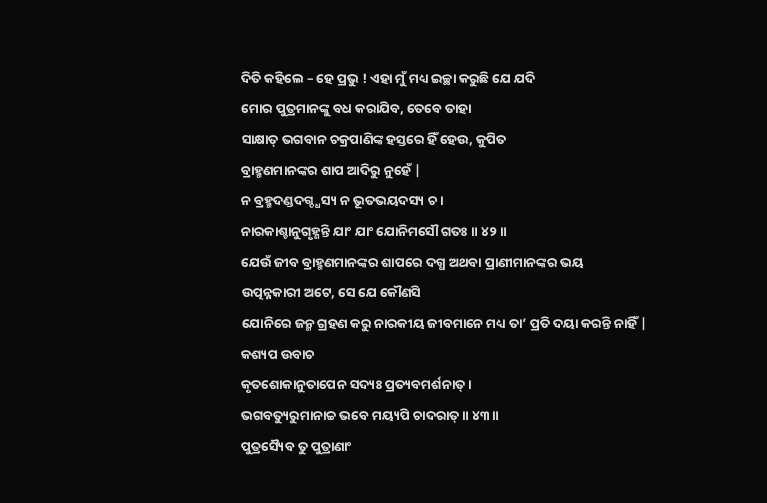ଦିତି କହିଲେ – ହେ ପ୍ରଭୁ ! ଏହା ମୁଁ ମଧ୍ୟ ଇଚ୍ଛା କରୁଛି ଯେ ଯଦି
ମୋର ପୁତ୍ରମାନଙ୍କୁ ବଧ କରାଯିବ, ତେବେ ତାହା
ସାକ୍ଷାତ୍ ଭଗବାନ ଚକ୍ରପାଣିଙ୍କ ହସ୍ତରେ ହିଁ ହେଉ, କୁପିତ
ବ୍ରାହ୍ମଣମାନଙ୍କର ଶାପ ଆଦିରୁ ନୁହେଁ |
ନ ବ୍ରହ୍ମଦଣ୍ଡଦଗ୍ଦ୍ଧସ୍ୟ ନ ଭୂତଭୟଦସ୍ୟ ଚ ।
ନାରକାଶ୍ଚାନୁଗୃହ୍ଣନ୍ତି ଯାଂ ଯାଂ ଯୋନିମସୌ ଗତଃ ॥ ୪୨॥
ଯେଉଁ ଜୀବ ବ୍ରାହ୍ମଣମାନଙ୍କର ଶାପରେ ଦଗ୍ଧ ଅଥବା ପ୍ରାଣୀମାନଙ୍କର ଭୟ
ଉତ୍ପନ୍ନକାରୀ ଅଟେ, ସେ ଯେ କୌଣସି
ଯୋନିରେ ଜନ୍ମ ଗ୍ରହଣ କରୁ ନାରକୀୟ ଜୀବମାନେ ମଧ୍ୟ ତା’ ପ୍ରତି ଦୟା କରନ୍ତି ନାହିଁ |
କଶ୍ୟପ ଉବାଚ
କୃତଶୋକାନୁତାପେନ ସଦ୍ୟଃ ପ୍ରତ୍ୟବମର୍ଶନାତ୍ ।
ଭଗବତ୍ୟୁରୁମାନାଚ୍ଚ ଭବେ ମୟ୍ୟପି ଚାଦରାତ୍ ॥ ୪୩॥
ପୁତ୍ରସ୍ୟୈବ ତୁ ପୁତ୍ରାଣାଂ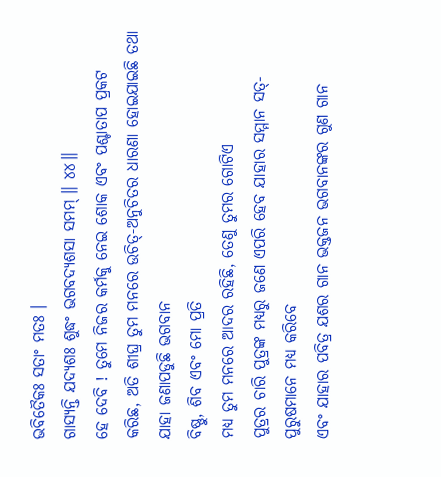ଭବିତୈକଃ ସତାଂ ମତଃ ।
ଗାସ୍ୟନ୍ତି ଯଦ୍ୟଶଃ ଶୁଦ୍ଧଂ ଭଗବଦ୍ୟଶସା ସମମ୍ ॥ ୪୪॥
ହେ ଦେବି ! ତୁମେ ନିଜର କର୍ମକୁ ନେଇ ଶୋକ ଏବଂ ପଶ୍ଚାତାପ ପ୍ରକଟ
କରିଛ, ଅତି ଶୀଘ୍ର ତୁମ ମନରେ ଉଚିତ୍-ଅନୁଚିତର ଧାରଣା ହୋଇଯାଇଛି ତଥା ଯାହା ଜଣାପଡୁଛି ଭଗବାନ
ବିଷ୍ଣୁ, ଶିବ ଏବଂ ମୋ ପ୍ରତି
ମଧ୍ୟ ତୁମ ମନରେ ଆଦର ରହିଛି, ତେଣୁ ତୁମର ଗୋଟିଏ
ପୁତ୍ରର ଚାରି ପୁତ୍ରଙ୍କ ମଧ୍ୟରୁ ଜଣେ ଏପରି ହେବ ଯାହାର ସମ୍ମାନ ସତ୍-ପୁରୁଷମାନେ ମଧ୍ୟ କରିବେ
ଏବଂ ଯାହାର ପବିତ୍ର ଯଶର ଗାନ ଭକ୍ତଜନ ଭଗବାନଙ୍କର ଗୁଣ ଗାନ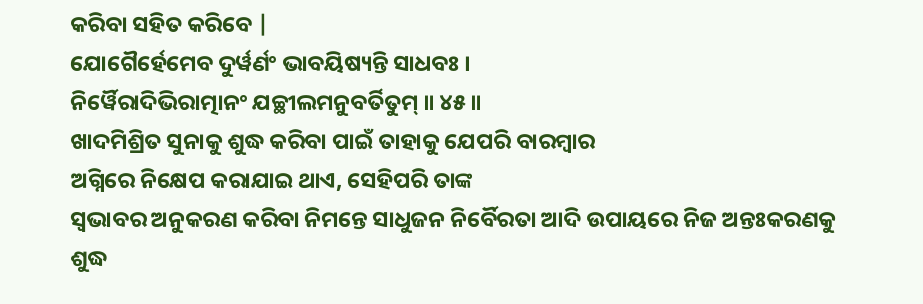କରିବା ସହିତ କରିବେ |
ଯୋଗୈର୍ହେମେବ ଦୁର୍ୱର୍ଣଂ ଭାବୟିଷ୍ୟନ୍ତି ସାଧବଃ ।
ନିର୍ୱୈରାଦିଭିରାତ୍ମାନଂ ଯଚ୍ଛୀଲମନୁବର୍ତିତୁମ୍ ॥ ୪୫॥
ଖାଦମିଶ୍ରିତ ସୁନାକୁ ଶୁଦ୍ଧ କରିବା ପାଇଁ ତାହାକୁ ଯେପରି ବାରମ୍ବାର
ଅଗ୍ନିରେ ନିକ୍ଷେପ କରାଯାଇ ଥାଏ, ସେହିପରି ତାଙ୍କ
ସ୍ବଭାବର ଅନୁକରଣ କରିବା ନିମନ୍ତେ ସାଧୁଜନ ନିର୍ବୈରତା ଆଦି ଉପାୟରେ ନିଜ ଅନ୍ତଃକରଣକୁ ଶୁଦ୍ଧ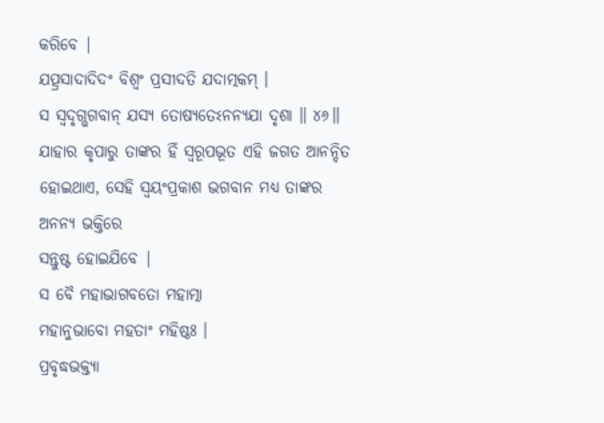କରିବେ |
ଯତ୍ପ୍ରସାଦାଦିଦଂ ବିଶ୍ୱଂ ପ୍ରସୀଦତି ଯଦାତ୍ମକମ୍ ।
ସ ସ୍ୱଦୃଗ୍ଭଗବାନ୍ ଯସ୍ୟ ତୋଷ୍ୟତେଽନନ୍ୟଯା ଦୃଶା ॥ ୪୬॥
ଯାହାର କୃପାରୁ ତାଙ୍କର ହିଁ ସ୍ବରୂପଭୂତ ଏହି ଜଗତ ଆନନ୍ଦିତ ହୋଇଥାଏ, ସେହି ସ୍ବୟଂପ୍ରକାଶ ଭଗବାନ ମଧ୍ୟ ତାଙ୍କର ଅନନ୍ୟ ଭକ୍ତିରେ
ସନ୍ତୁଷ୍ଟ ହୋଇଯିବେ |
ସ ବୈ ମହାଭାଗବତୋ ମହାତ୍ମା
ମହାନୁଭାବୋ ମହତାଂ ମହିଷ୍ଠଃ ।
ପ୍ରବୃଦ୍ଧଭକ୍ତ୍ୟା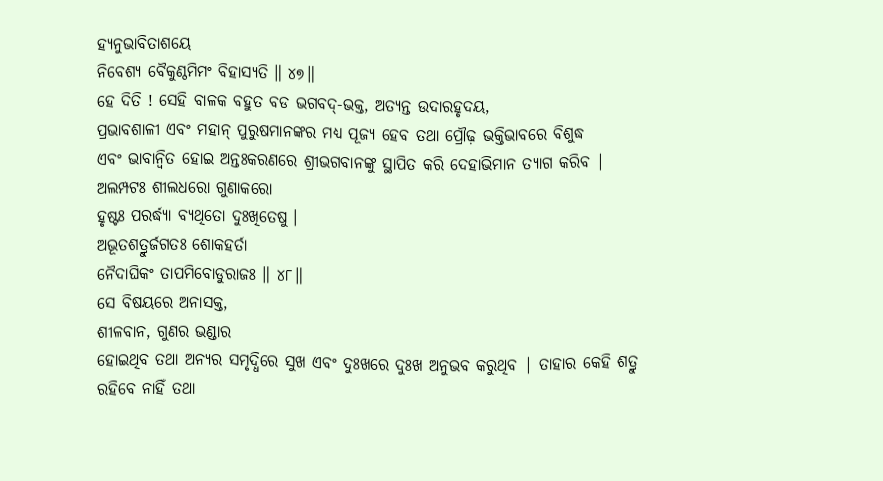ହ୍ୟନୁଭାବିତାଶୟେ
ନିବେଶ୍ୟ ବୈକୁଣ୍ଠମିମଂ ବିହାସ୍ୟତି ॥ ୪୭॥
ହେ ଦିତି ! ସେହି ବାଳକ ବହୁତ ବଡ ଭଗବଦ୍-ଭକ୍ତ, ଅତ୍ୟନ୍ତ ଉଦାରହୃଦୟ,
ପ୍ରଭାବଶାଳୀ ଏବଂ ମହାନ୍ ପୁରୁଷମାନଙ୍କର ମଧ୍ୟ ପୂଜ୍ୟ ହେବ ତଥା ପ୍ରୌଢ଼ ଭକ୍ତିଭାବରେ ବିଶୁଦ୍ଧ
ଏବଂ ଭାବାନ୍ବିତ ହୋଇ ଅନ୍ତଃକରଣରେ ଶ୍ରୀଭଗବାନଙ୍କୁ ସ୍ଥାପିତ କରି ଦେହାଭିମାନ ତ୍ୟାଗ କରିବ |
ଅଲମ୍ପଟଃ ଶୀଲଧରୋ ଗୁଣାକରୋ
ହୃଷ୍ଟଃ ପରର୍ଦ୍ଧ୍ୟା ବ୍ୟଥିତୋ ଦୁଃଖିତେଷୁ ।
ଅଭୂତଶତ୍ରୁର୍ଜଗତଃ ଶୋକହର୍ତା
ନୈଦାଘିକଂ ତାପମିବୋଡୁରାଜଃ ॥ ୪୮॥
ସେ ବିଷୟରେ ଅନାସକ୍ତ,
ଶୀଳବାନ, ଗୁଣର ଭଣ୍ଡାର
ହୋଇଥିବ ତଥା ଅନ୍ୟର ସମୃଦ୍ଧିରେ ସୁଖ ଏବଂ ଦୁଃଖରେ ଦୁଃଖ ଅନୁଭବ କରୁଥିବ | ତାହାର କେହି ଶତ୍ରୁ
ରହିବେ ନାହିଁ ତଥା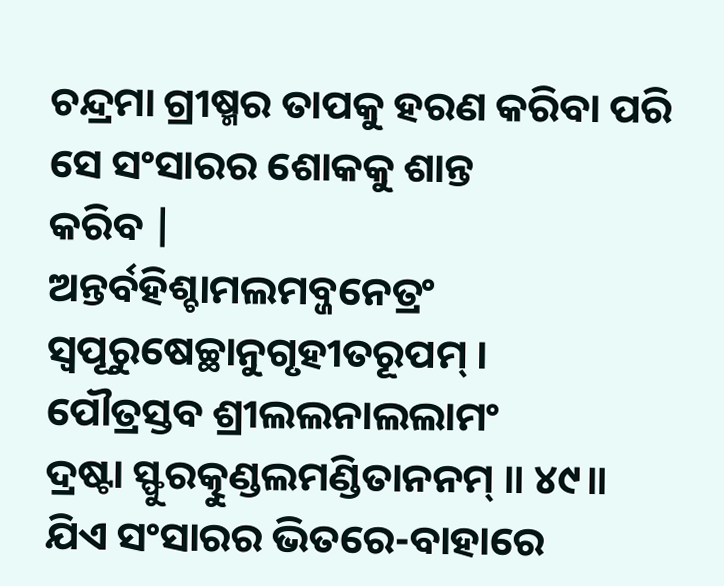ଚନ୍ଦ୍ରମା ଗ୍ରୀଷ୍ମର ତାପକୁ ହରଣ କରିବା ପରି ସେ ସଂସାରର ଶୋକକୁ ଶାନ୍ତ
କରିବ |
ଅନ୍ତର୍ବହିଶ୍ଚାମଲମବ୍ଜନେତ୍ରଂ
ସ୍ୱପୂରୁଷେଚ୍ଛାନୁଗୃହୀତରୂପମ୍ ।
ପୌତ୍ରସ୍ତବ ଶ୍ରୀଲଲନାଲଲାମଂ
ଦ୍ରଷ୍ଟା ସ୍ଫୁରତ୍କୁଣ୍ଡଲମଣ୍ଡିତାନନମ୍ ॥ ୪୯॥
ଯିଏ ସଂସାରର ଭିତରେ-ବାହାରେ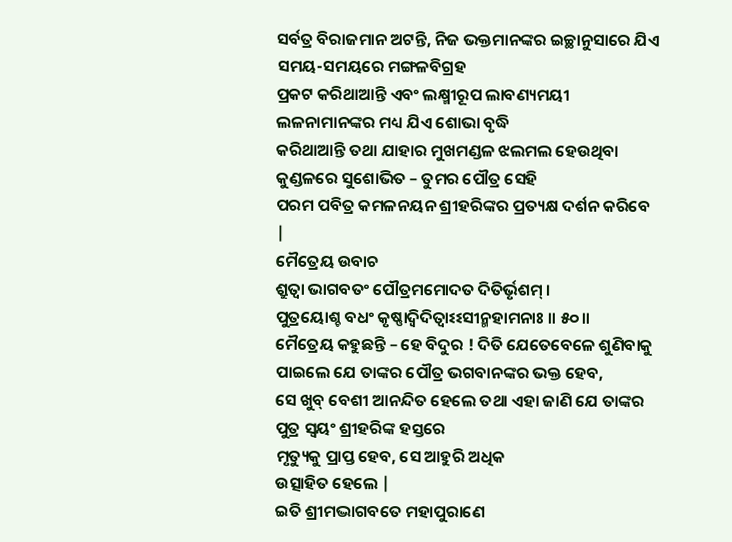ସର୍ବତ୍ର ବିରାଜମାନ ଅଟନ୍ତି, ନିଜ ଭକ୍ତମାନଙ୍କର ଇଚ୍ଛାନୁସାରେ ଯିଏ ସମୟ-ସମୟରେ ମଙ୍ଗଳବିଗ୍ରହ
ପ୍ରକଟ କରିଥାଆନ୍ତି ଏବଂ ଲକ୍ଷ୍ମୀରୂପ ଲାବଣ୍ୟମୟୀ ଲଳନାମାନଙ୍କର ମଧ୍ୟ ଯିଏ ଶୋଭା ବୃଦ୍ଧି
କରିଥାଆନ୍ତି ତଥା ଯାହାର ମୁଖମଣ୍ଡଳ ଝଲମଲ ହେଉଥିବା କୁଣ୍ଡଳରେ ସୁଶୋଭିତ – ତୁମର ପୌତ୍ର ସେହି
ପରମ ପବିତ୍ର କମଳନୟନ ଶ୍ରୀହରିଙ୍କର ପ୍ରତ୍ୟକ୍ଷ ଦର୍ଶନ କରିବେ |
ମୈତ୍ରେୟ ଉବାଚ
ଶ୍ରୁତ୍ୱା ଭାଗବତଂ ପୌତ୍ରମମୋଦତ ଦିତିର୍ଭୃଶମ୍ ।
ପୁତ୍ରୟୋଶ୍ଚ ବଧଂ କୃଷ୍ଣାଦ୍ୱିଦିତ୍ୱାଽଽସୀନ୍ମହାମନାଃ ॥ ୫୦॥
ମୈତ୍ରେୟ କହୁଛନ୍ତି – ହେ ବିଦୁର ! ଦିତି ଯେତେବେଳେ ଶୁଣିବାକୁ
ପାଇଲେ ଯେ ତାଙ୍କର ପୌତ୍ର ଭଗବାନଙ୍କର ଭକ୍ତ ହେବ,
ସେ ଖୁବ୍ ବେଶୀ ଆନନ୍ଦିତ ହେଲେ ତଥା ଏହା ଜାଣି ଯେ ତାଙ୍କର ପୁତ୍ର ସ୍ବୟଂ ଶ୍ରୀହରିଙ୍କ ହସ୍ତରେ
ମୃତ୍ୟୁକୁ ପ୍ରାପ୍ତ ହେବ, ସେ ଆହୁରି ଅଧିକ
ଉତ୍ସାହିତ ହେଲେ |
ଇତି ଶ୍ରୀମଦ୍ଭାଗବତେ ମହାପୁରାଣେ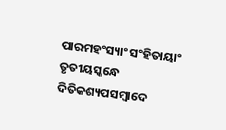ପାରମହଂସ୍ୟାଂ ସଂହିତାୟାଂ
ତୃତୀୟସ୍କନ୍ଧେ ଦିତିକଶ୍ୟପସମ୍ବାଦେ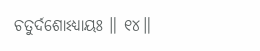ଚତୁର୍ଦଶୋଽଧ୍ୟାୟଃ ॥ ୧୪॥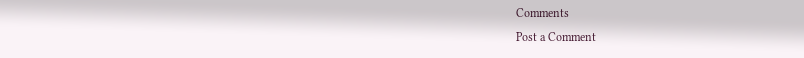Comments
Post a Comment